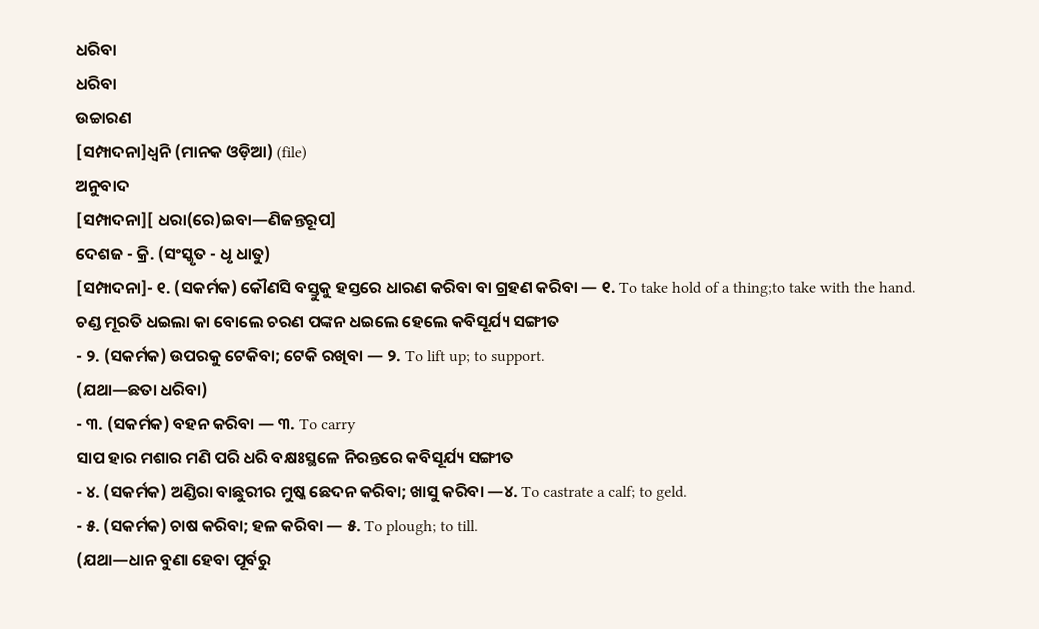ଧରିବା
ଧରିବା
ଉଚ୍ଚାରଣ
[ସମ୍ପାଦନା]ଧ୍ୱନି (ମାନକ ଓଡ଼ିଆ) (file)
ଅନୁବାଦ
[ସମ୍ପାଦନା][ ଧରା(ରେ)ଇବା—ଣିଜନ୍ତରୂପ]
ଦେଶଜ - କ୍ରି. (ସଂସ୍କୃତ - ଧୃ ଧାତୁ)
[ସମ୍ପାଦନା]- ୧. (ସକର୍ମକ) କୌଣସି ବସ୍ତୁକୁ ହସ୍ତରେ ଧାରଣ କରିବା ବା ଗ୍ରହଣ କରିବା — ୧. To take hold of a thing;to take with the hand.
ଚଣ୍ଡ ମୂରତି ଧଇଲା କା ବୋଲେ ଚରଣ ପଙ୍କନ ଧଇଲେ ହେଲେ କବିସୂର୍ଯ୍ୟ ସଙ୍ଗୀତ
- ୨. (ସକର୍ମକ) ଉପରକୁ ଟେକିବା; ଟେକି ରଖିବା — ୨. To lift up; to support.
(ଯଥା—ଛତା ଧରିବା)
- ୩. (ସକର୍ମକ) ବହନ କରିବା — ୩. To carry
ସାପ ହାର ମଶାର ମଣି ପରି ଧରି ବକ୍ଷଃସ୍ଥଳେ ନିରନ୍ତରେ କବିସୂର୍ଯ୍ୟ ସଙ୍ଗୀତ
- ୪. (ସକର୍ମକ) ଅଣ୍ଡିରା ବାଛୁରୀର ମୁଷ୍କ ଛେଦନ କରିବା; ଖାସୁ କରିବା —୪. To castrate a calf; to geld.
- ୫. (ସକର୍ମକ) ଚାଷ କରିବା; ହଳ କରିବା — ୫. To plough; to till.
(ଯଥା—ଧାନ ବୁଣା ହେବା ପୂର୍ବରୁ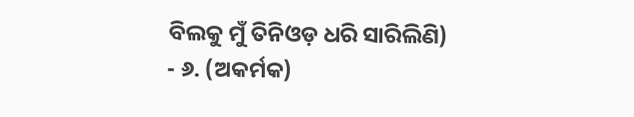ବିଲକୁ ମୁଁ ତିନିଓଡ଼ ଧରି ସାରିଲିଣି)
- ୬. (ଅକର୍ମକ)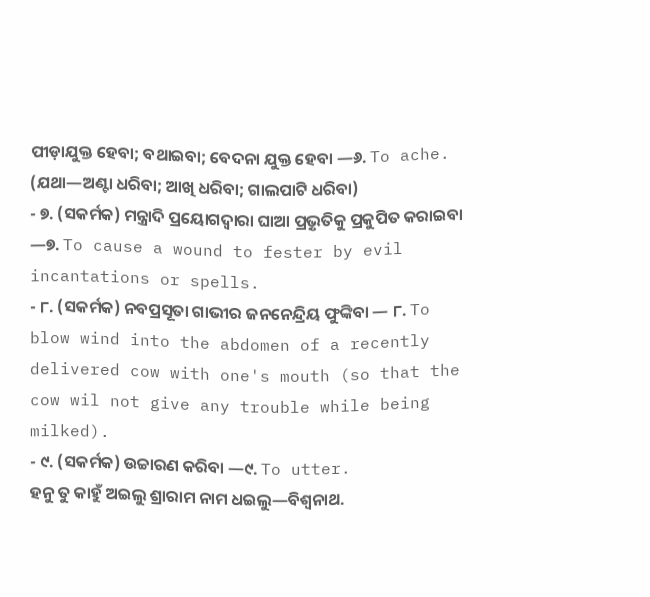ପୀଡ଼ାଯୁକ୍ତ ହେବା; ବଥାଇବା; ବେଦନା ଯୁକ୍ତ ହେବା —୬. To ache.
(ଯଥା—ଅଣ୍ଟା ଧରିବା; ଆଖି ଧରିବା; ଗାଲପାଟି ଧରିବା)
- ୭. (ସକର୍ମକ) ମନ୍ତ୍ରାଦି ପ୍ରୟୋଗଦ୍ୱାରା ଘାଆ ପ୍ରଭ଼ୃତିକୁ ପ୍ରକୁପିତ କରାଇବା —୭. To cause a wound to fester by evil incantations or spells.
- ୮. (ସକର୍ମକ) ନବପ୍ରସୂତା ଗାଭୀର ଜନନେନ୍ଦ୍ରିୟ ଫୁଙ୍କିବା — ୮. To blow wind into the abdomen of a recently delivered cow with one's mouth (so that the cow wil not give any trouble while being milked).
- ୯. (ସକର୍ମକ) ଉଚ୍ଚାରଣ କରିବା —୯. To utter.
ହନୁ ତୁ କାହୁଁ ଅଇଲୁ ଶ୍ରାରାମ ନାମ ଧଇଲୁ—ବିଶ୍ୱନାଥ.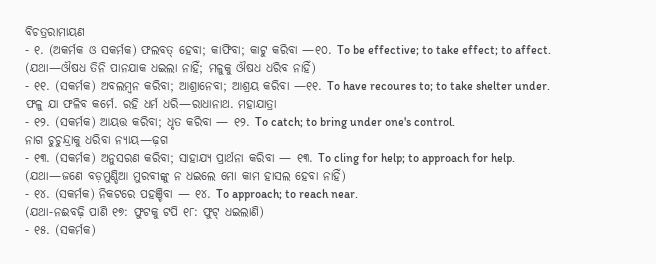ବିଚତ୍ରରାମାୟଣ
- ୧. (ଅକର୍ମକ ଓ ସକର୍ମକ) ଫଲବତ୍ ହେବା; କାଫିବା; କାଟୁ କରିବା —୧୦. To be effective; to take effect; to affect.
(ଯଥା—ଔଷଧ ତିନି ପାନଯାକ ଧଇଲା ନାହିଁ; ମଳୁକୁ ଔଷଧ ଧରିବ ନାହିଁ)
- ୧୧. (ସକର୍ମକ) ଅବଲମ୍ୱନ କରିବା; ଆଶ୍ରାନେବା; ଆଶ୍ରୟ କରିବା —୧୧. To have recoures to; to take shelter under.
ଫଳୁ ଯା ଫଳିବ କର୍ମେ. ରହି ଧର୍ମ ଧରି—ରାଧାନାଥ. ମହାଯାତ୍ରା
- ୧୨. (ସକର୍ମକ) ଆୟତ୍ତ କରିବା; ଧୃତ କରିବା — ୧୨. To catch; to bring under one's control.
ନାଗ ଚୁଚୁନ୍ଦ୍ରାକୁ ଧରିବା ନ୍ୟାୟ—ଢ଼ଗ
- ୧୩. (ସକର୍ମକ) ଅନୁସରଣ କରିବା; ସାହାଯ୍ୟ ପ୍ରାର୍ଥନା କରିବା — ୧୩. To cling for help; to approach for help.
(ଯଥା—ଜଣେ ବଡ଼ମୁଣ୍ଡିଆ ମୁରବୀଙ୍କୁ ନ ଧଇଲେ ମୋ କାମ ହାସଲ ହେବା ନାହିଁ)
- ୧୪. (ସକର୍ମକ) ନିକଟରେ ପହଞ୍ଚିବା — ୧୪. To approach; to reach near.
(ଯଥା-ନଈବଢ଼ି ପାଣି ୧୭: ଫୁଟକୁ ଟପି ୧୮: ଫୁଟ୍ ଧଇଲାଣି)
- ୧୫. (ସକର୍ମକ)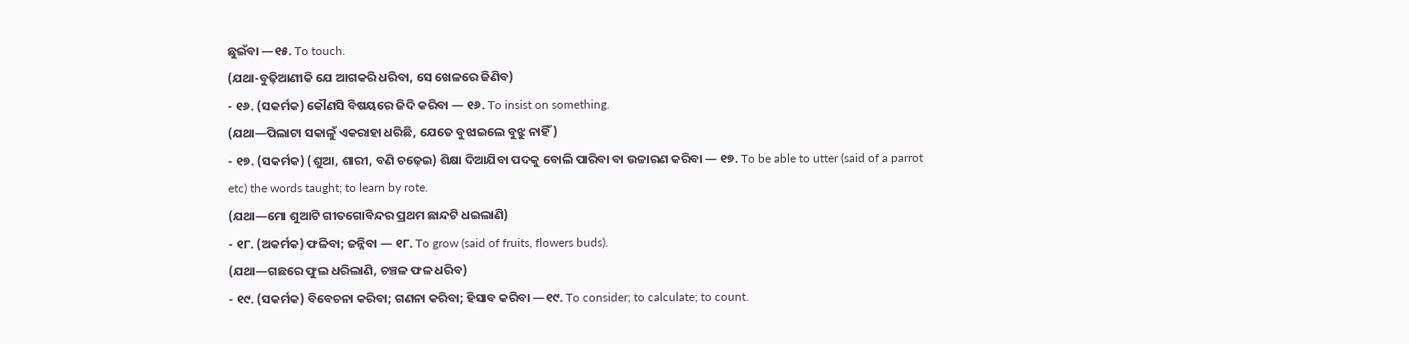ଛୁଇଁବା —୧୫. To touch.
(ଯଥା-ବୁଢ଼ିଆଣୀକି ଯେ ଆଗକରି ଧରିବା, ସେ ଖେଳରେ ଜିଣିବ)
- ୧୬. (ସକର୍ମକ) କୌଣସି ବିଷୟରେ ଜିଦି କରିବା — ୧୬. To insist on something.
(ଯଥା—ପିଲାଟା ସକାଳୁଁ ଏକରାହା ଧରିଛି, ଯେତେ ବୁଝାଇଲେ ବୁଝୁ ନାହିଁ)
- ୧୭. (ସକର୍ମକ) (ଶୁଆ, ଶାରୀ, ବଣି ଚଢ଼େଇ) ଶିକ୍ଷା ଦିଆଯିବା ପଦକୁ ବୋଲି ପାରିବା ବା ଉଚ୍ଚାରଣ କରିବା — ୧୭. To be able to utter (said of a parrot etc) the words taught; to learn by rote.
(ଯଥା—ମୋ ଶୁଆଟି ଗୀତଗୋବିନ୍ଦର ପ୍ରଥମ ଛାନ୍ଦଟି ଧଇଲାଣି)
- ୧୮. (ଅକର୍ମକ) ଫଳିବା; ଜନ୍ନିବା — ୧୮. To grow (said of fruits, flowers buds).
(ଯଥା—ଗଛରେ ଫୁଲ ଧରିଲାଣି, ଚଞ୍ଚଳ ଫଳ ଧରିବ)
- ୧୯. (ସକର୍ମକ) ବିବେଚନା କରିବା; ଗଣନା କରିବା; ହିସାବ କରିବା —୧୯. To consider; to calculate; to count.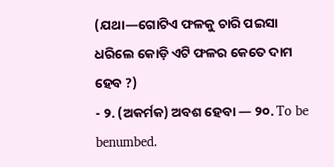(ଯଥା—ଗୋଟିଏ ଫଳକୁ ଚାରି ପଇସା ଧରିଲେ କୋଡ଼ି ଏଟି ଫଳର କେତେ ଦାମ ହେବ ?)
- ୨. (ଅକର୍ମକ) ଅବଶ ହେବା — ୨୦. To be benumbed.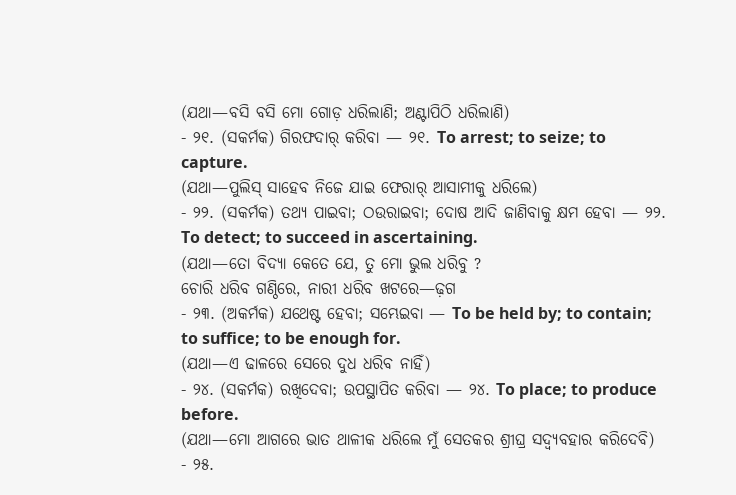(ଯଥା—ବସି ବସି ମୋ ଗୋଡ଼ ଧରିଲାଣି; ଅଣ୍ଟାପିଠି ଧରିଲାଣି)
- ୨୧. (ସକର୍ମକ) ଗିରଫଦାର୍ କରିବା — ୨୧. To arrest; to seize; to capture.
(ଯଥା—ପୁଲିସ୍ ସାହେବ ନିଜେ ଯାଇ ଫେରାର୍ ଆସାମୀକୁ ଧରିଲେ)
- ୨୨. (ସକର୍ମକ) ତଥ୍ୟ ପାଇବା; ଠଉରାଇବା; ଦୋଷ ଆଦି ଜାଣିବାକୁ କ୍ଷମ ହେବା — ୨୨. To detect; to succeed in ascertaining.
(ଯଥା—ତୋ ବିଦ୍ୟା କେତେ ଯେ, ତୁ ମୋ ଭୁଲ ଧରିବୁ ?
ଚୋରି ଧରିବ ଗଣ୍ଠିରେ, ନାରୀ ଧରିବ ଖଟରେ—ଢ଼ଗ
- ୨୩. (ଅକର୍ମକ) ଯଥେଷ୍ଟ ହେବା; ସମ୍ଭେଇବା — To be held by; to contain; to suffice; to be enough for.
(ଯଥା—ଏ ଢାଳରେ ସେରେ ଦୁଧ ଧରିବ ନାହିଁ)
- ୨୪. (ସକର୍ମକ) ରଖିଦେବା; ଉପସ୍ଥାପିତ କରିବା — ୨୪. To place; to produce before.
(ଯଥା—ମୋ ଆଗରେ ଭାତ ଥାଳୀକ ଧରିଲେ ମୁଁ ସେତକର ଶ୍ରୀଘ୍ର ସଦ୍ୱ୍ୟବହାର କରିଦେବି)
- ୨୫.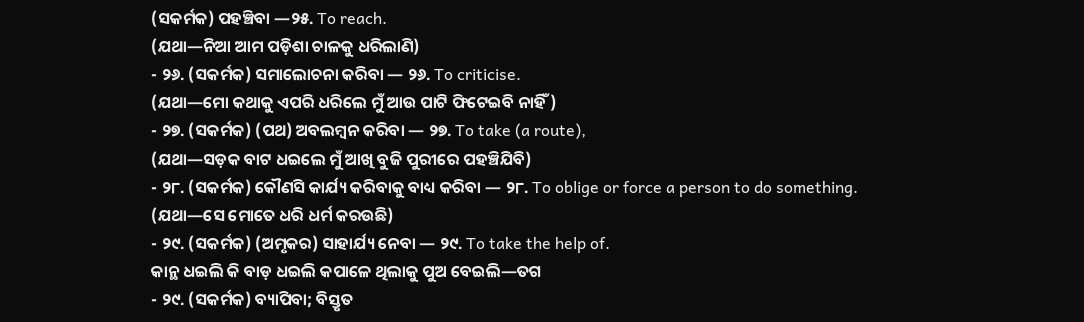(ସକର୍ମକ) ପହଞ୍ଚିବା —୨୫. To reach.
(ଯଥା—ନିଆ ଆମ ପଡ଼ିଶା ଚାଳକୁ ଧରିଲାଣି)
- ୨୬. (ସକର୍ମକ) ସମାଲୋଚନା କରିବା — ୨୬. To criticise.
(ଯଥା—ମୋ କଥାକୁ ଏପରି ଧରିଲେ ମୁଁ ଆଉ ପାଟି ଫିଟେଇବି ନାହିଁ)
- ୨୭. (ସକର୍ମକ) (ପଥ) ଅବଲମ୍ୱନ କରିବା — ୨୭. To take (a route),
(ଯଥା—ସଡ଼କ ବାଟ ଧଇଲେ ମୁଁ ଆଖି ବୁଜି ପୁରୀରେ ପହଞ୍ଚିଯିବି)
- ୨୮. (ସକର୍ମକ) କୌଣସି କାର୍ଯ୍ୟ କରିବାକୁ ବାଧ୍ୟ କରିବା — ୨୮. To oblige or force a person to do something.
(ଯଥା—ସେ ମୋତେ ଧରି ଧର୍ମ କରଉଛି)
- ୨୯. (ସକର୍ମକ) (ଅମୃକର) ସାହାର୍ଯ୍ୟ ନେବା — ୨୯. To take the help of.
କାନ୍ଥ ଧଇଲି କି ବାଡ଼ ଧଇଲି କପାଳେ ଥିଲାକୁ ପୁଅ ବେଇଲି—ତଗ
- ୨୯. (ସକର୍ମକ) ବ୍ୟାପିବା; ବିସ୍ତୃତ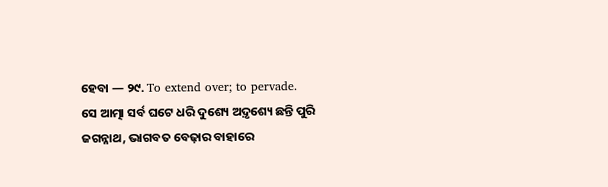ହେବା — ୨୯. To extend over; to pervade.
ସେ ଆତ୍ମା ସର୍ବ ଘଟେ ଧରି ଦୁଶ୍ୟେ ଅଦ଼ୃଶ୍ୟେ ଛନ୍ତି ପୁରି ଜଗନ୍ନାଥ, ଭାଗବତ ବେଢ଼ାର ବାହାରେ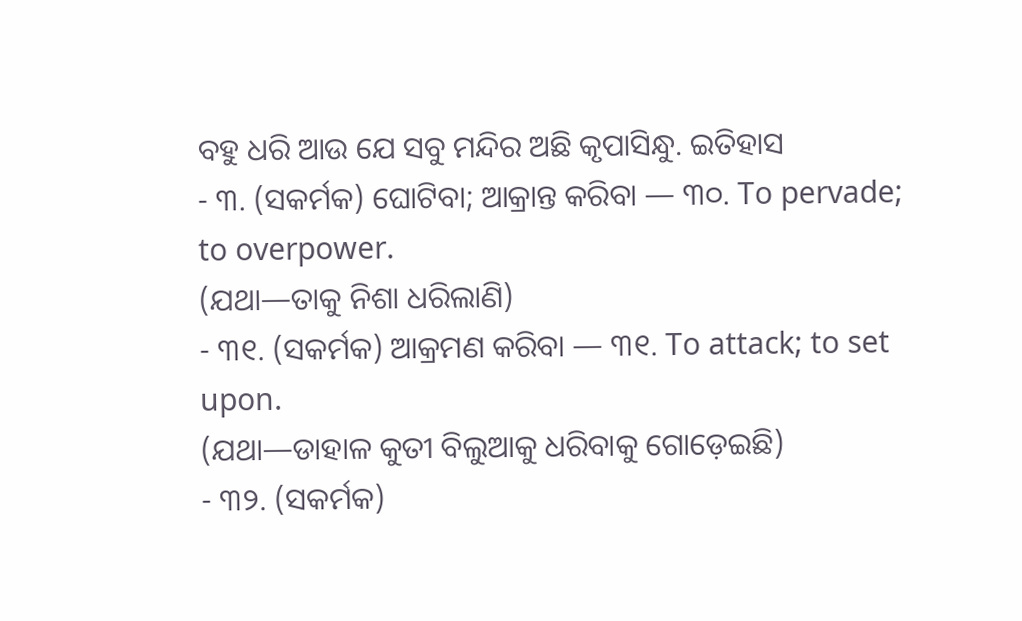ବହୁ ଧରି ଆଉ ଯେ ସବୁ ମନ୍ଦିର ଅଛି କୃପାସିନ୍ଧୁ. ଇତିହାସ
- ୩. (ସକର୍ମକ) ଘୋଟିବା; ଆକ୍ରାନ୍ତ କରିବା — ୩୦. To pervade; to overpower.
(ଯଥା—ତାକୁ ନିଶା ଧରିଲାଣି)
- ୩୧. (ସକର୍ମକ) ଆକ୍ରମଣ କରିବା — ୩୧. To attack; to set upon.
(ଯଥା—ଡାହାଳ କୁତୀ ବିଲୁଆକୁ ଧରିବାକୁ ଗୋଡ଼େଇଛି)
- ୩୨. (ସକର୍ମକ)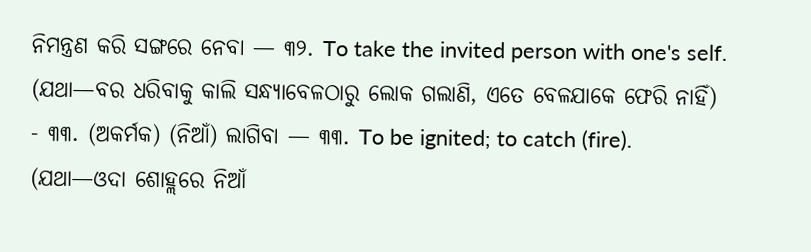ନିମନ୍ତ୍ରଣ କରି ସଙ୍ଗରେ ନେବା — ୩୨. To take the invited person with one's self.
(ଯଥା—ବର ଧରିବାକୁ କାଲି ସନ୍ଧ୍ୟାବେଳଠାରୁ ଲୋକ ଗଲାଣି, ଏତେ ବେଳଯାକେ ଫେରି ନାହିଁ)
- ୩୩. (ଅକର୍ମକ) (ନିଆଁ) ଲାଗିବା — ୩୩. To be ignited; to catch (fire).
(ଯଥା—ଓଦା ଶୋହ୍ଲରେ ନିଆଁ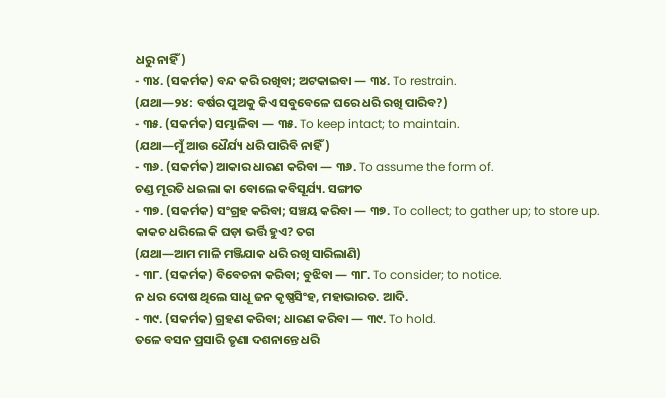ଧରୁ ନାହିଁ)
- ୩୪. (ସକର୍ମକ) ବନ୍ଦ କରି ରଖିବା; ଅଟକାଇବା — ୩୪. To restrain.
(ଯଥା—୨୪: ବର୍ଷର ପୁଅକୁ କିଏ ସବୁବେଳେ ଘରେ ଧରି ରଖି ପାରିବ?)
- ୩୫. (ସକର୍ମକ) ସମ୍ଭାଳିବା — ୩୫. To keep intact; to maintain.
(ଯଥା—ମୁଁ ଆଉ ଧୈର୍ଯ୍ୟ ଧରି ପାରିବି ନାହିଁ)
- ୩୬. (ସକର୍ମକ) ଆକାର ଧାରଣ କରିବା — ୩୬. To assume the form of.
ଚଣ୍ଡ ମୂରତି ଧଇଲା କା ବୋଲେ କବିସୂର୍ଯ୍ୟ. ସଙ୍ଗୀତ
- ୩୭. (ସକର୍ମକ) ସଂଗ୍ରହ କରିବା; ସଞ୍ଚୟ କରିବା — ୩୭. To collect; to gather up; to store up.
କାକଚ ଧରିଲେ କି ଘଡ଼ା ଭର୍ତ୍ତି ହୁଏ? ତଗ
(ଯଥା—ଆମ ମାଳି ମଞ୍ଜିଯାକ ଧରି ରଖି ସାରିଲାଣି)
- ୩୮. (ସକର୍ମକ) ବିବେଚନା କରିବା; ବୁଝିବା — ୩୮. To consider; to notice.
ନ ଧର ଦୋଷ ଥିଲେ ସାଧୂ ଜନ କୃଷ୍ଣସିଂହ, ମହାଭାରତ. ଆଦି.
- ୩୯. (ସକର୍ମକ) ଗ୍ରହଣ କରିବା; ଧାରଣ କରିବା — ୩୯. To hold.
ତଳେ ବସନ ପ୍ରସାରି ତୃଣା ଦଶନାନ୍ତେ ଧରି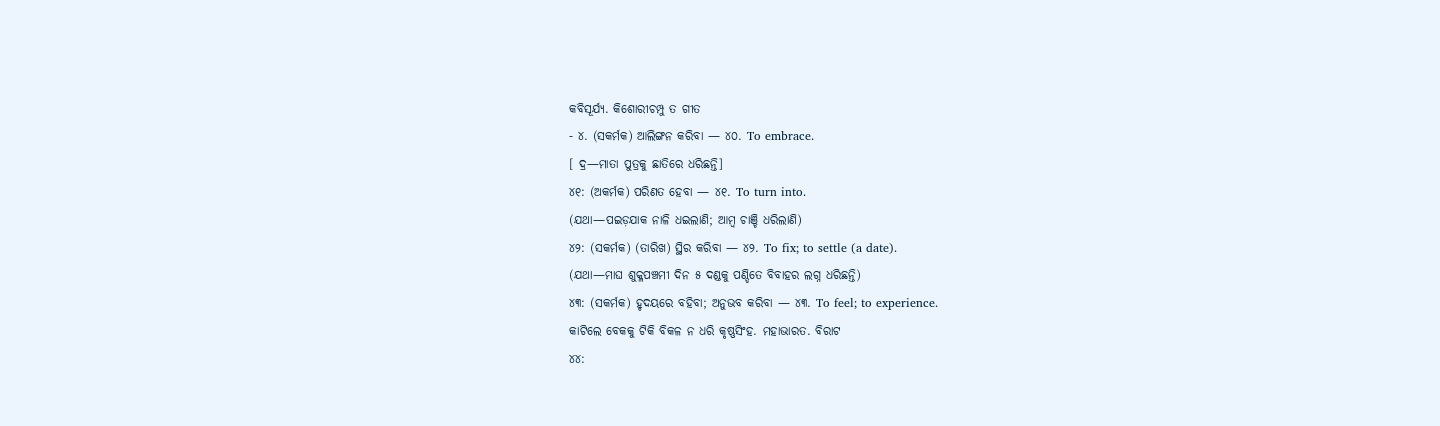କବିସୂର୍ଯ୍ୟ. କିଶୋରୀଚମ୍ପୁ ତ ଗୀତ
- ୪. (ସକର୍ମକ) ଆଲିଙ୍ଗନ କରିବା — ୪୦. To embrace.
[ ଦ୍ର—ମାତା ପୁତ୍ରକୁ ଛାତିରେ ଧରିଛନ୍ତି]
୪୧: (ଅକର୍ମକ) ପରିଣତ ହେବା — ୪୧. To turn into.
(ଯଥା—ପଇଡ଼ଯାକ ନାଳି ଧଇଲାଣି; ଆମ୍ୱ ଚାଞ୍ଚି ଧରିଲାଣି)
୪୨: (ସକର୍ମକ) (ତାରିଖ) ସ୍ଥିର କରିବା — ୪୨. To fix; to settle (a date).
(ଯଥା—ମାଘ ଶୁକ୍ଳପଞ୍ଚମୀ ଦିନ ୫ ଦଣ୍ଡକୁ ପଣ୍ଡିତେ ବିବାହର ଲଗ୍ନ ଧରିଛନ୍ତି)
୪୩: (ସକର୍ମକ) ହୃଦୟରେ ବହିବା; ଅନୁଭବ କରିବା — ୪୩. To feel; to experience.
କାଟିଲେ ବେକକୁ ଟିକି ବିକଳ ନ ଧରି କୃଷ୍ଣସିଂହ. ମହାଭାରତ. ବିରାଟ
୪୪: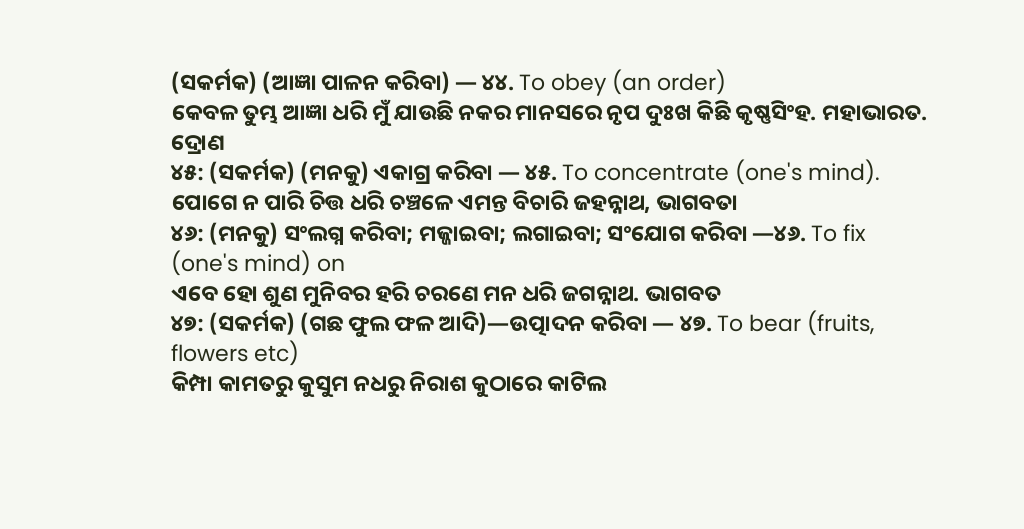(ସକର୍ମକ) (ଆଜ୍ଞା ପାଳନ କରିବା) — ୪୪. To obey (an order)
କେବଳ ତୁମ୍ଭ ଆଜ୍ଞା ଧରି ମୁଁ ଯାଉଛି ନକର ମାନସରେ ନୃପ ଦୁଃଖ କିଛି କୃଷ୍ଣସିଂହ. ମହାଭାରତ. ଦ୍ରୋଣ
୪୫: (ସକର୍ମକ) (ମନକୁ) ଏକାଗ୍ର କରିବା — ୪୫. To concentrate (one's mind).
ପୋଗେ ନ ପାରି ଚିତ୍ତ ଧରି ଚଞ୍ଚଳେ ଏମନ୍ତ ବିଚାରି ଜହନ୍ନାଥ, ଭାଗବତା
୪୬: (ମନକୁ) ସଂଲଗ୍ନ କରିବା; ମଜ୍ଜାଇବା; ଲଗାଇବା; ସଂଯୋଗ କରିବା —୪୬. To fix (one's mind) on
ଏବେ ହୋ ଶୁଣ ମୁନିବର ହରି ଚରଣେ ମନ ଧରି ଜଗନ୍ନାଥ. ଭାଗବତ
୪୭: (ସକର୍ମକ) (ଗଛ ଫୁଲ ଫଳ ଆଦି)—ଉତ୍ପାଦନ କରିବା — ୪୭. To bear (fruits, flowers etc)
କିମ୍ପା କାମତରୁ କୁସୁମ ନଧରୁ ନିରାଶ କୁଠାରେ କାଟିଲ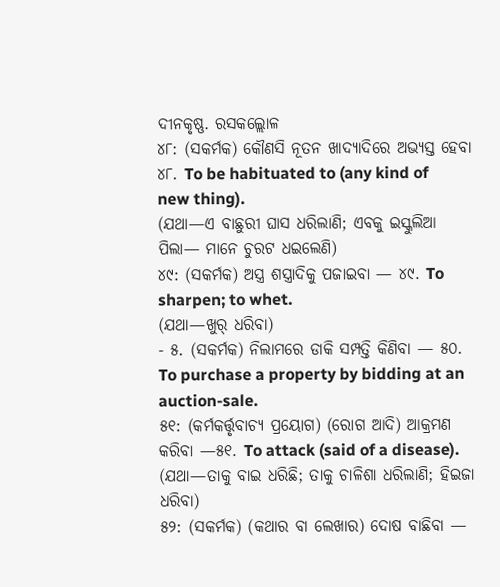ଦୀନକୃଷ୍ଣ. ରସକଲ୍ଲୋଳ
୪୮: (ସକର୍ମକ) କୌଣସି ନୂତନ ଖାଦ୍ୟାଦିରେ ଅଭ୍ୟସ୍ତ ହେବା ୪୮. To be habituated to (any kind of new thing).
(ଯଥା—ଏ ବାଛୁରୀ ଘାସ ଧରିଲାଣି; ଏବକୁ ଇସ୍କୁଲିଆ ପିଲା— ମାନେ ଚୁରଟ ଧଇଲେଣି)
୪୯: (ସକର୍ମକ) ଅସ୍ତ୍ର ଶସ୍ତ୍ରାଦିକୁ ପଜାଇବା — ୪୯. To sharpen; to whet.
(ଯଥା—ଖୁର୍ ଧରିବା)
- ୫. (ସକର୍ମକ) ନିଲାମରେ ଡାକି ସମ୍ପତ୍ତି କିଣିବା — ୫୦. To purchase a property by bidding at an auction-sale.
୫୧: (କର୍ମକର୍ତ୍ତୃବାଚ୍ୟ ପ୍ରୟୋଗ) (ରୋଗ ଆଦି) ଆକ୍ରମଣ କରିବା —୫୧. To attack (said of a disease).
(ଯଥା—ତାକୁ ବାଇ ଧରିଛି; ତାକୁ ଚାଳିଶା ଧରିଲାଣି; ହିଇଜା ଧରିବା)
୫୨: (ସକର୍ମକ) (କଥାର ବା ଲେଖାର) ଦୋଷ ବାଛିବା —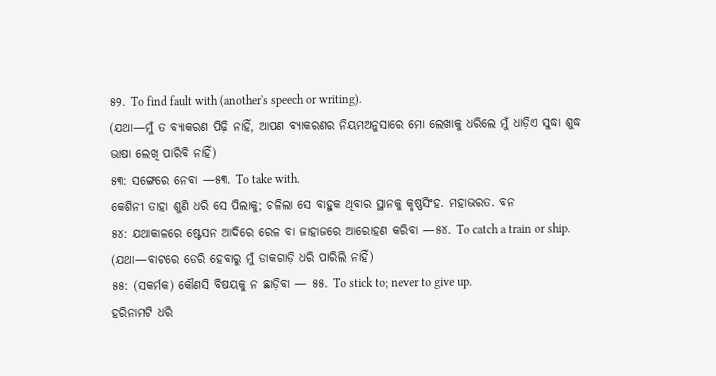୫୨. To find fault with (another's speech or writing).
(ଯଥା—ମୁଁ ତ ବ୍ୟାକରଣ ପିଢ଼ି ନାହିଁ, ଆପଣ ବ୍ୟାକରଣର ନିୟମଅନୁସାରେ ମୋ ଲେଖାକୁ ଧରିଲେ ମୁଁ ଧାଡ଼ିଏ ସୁଦ୍ଧା ଶୁଦ୍ଧ ଭାଷା ଲେଖି ପାରିବି ନାହିଁ)
୫୩: ସଙ୍ଗେରେ ନେବା —୫୩. To take with.
କେଶିନୀ ତାହା ଶୁଣି ଧରି ସେ ପିଲାକୁ; ଚଳିଲା ସେ ବାହୁକ ଥିବାର ସ୍ଥାନକୁ କୃଷ୍ଣସିଂହ. ମହାଭରତ. ବନ
୫୪: ଯଥାକାଳରେ ଷ୍ଟେସନ ଆଦିରେ ରେଳ ବା ଜାହାଜରେ ଆରୋହଣ କରିବା —୫୪. To catch a train or ship.
(ଯଥା—ବାଟରେ ଡେରି ହେବାରୁ ମୁଁ ଡାକଗାଡ଼ି ଧରି ପାରିଲି ନାହିଁ)
୫୫: (ସକର୍ମକ) କୌଣସି ବିଷୟକୁ ନ ଛାଡ଼ିବା — ୫୫. To stick to; never to give up.
ହରିନାମଟି ଧରି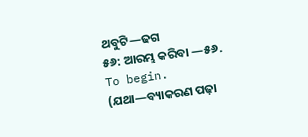ଥବୁଟି—ଢଗ
୫୬: ଆରମ୍ଭ କରିବା —୫୬. To begin.
(ଯଥା—ବ୍ୟାକରଣ ପଢ଼ା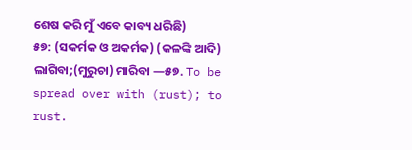ଶେଷ କରି ମୁଁ ଏବେ କାବ୍ୟ ଧରିଛି)
୫୭: (ସକର୍ମକ ଓ ଅକର୍ମକ) (କଳଙ୍କି ଆଦି) ଲାଗିବା;(ମୁରୁଚା) ମାରିବା —୫୭. To be spread over with (rust); to rust.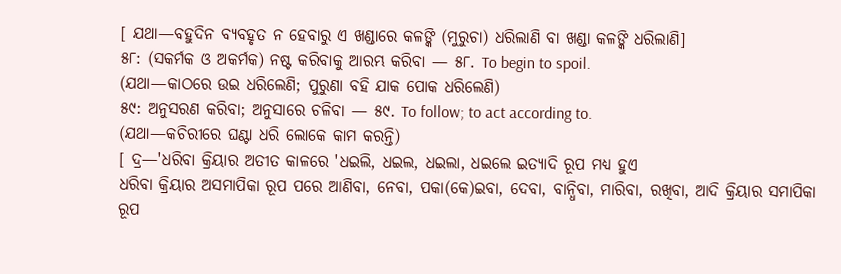[ ଯଥା—ବହୁଦିନ ବ୍ୟବହୃତ ନ ହେବାରୁ ଏ ଖଣ୍ଡାରେ କଳଙ୍କି (ମୁରୁଚା) ଧରିଲାଣି ବା ଖଣ୍ଡା କଳଙ୍କି ଧରିଲାଣି]
୫୮: (ସକର୍ମକ ଓ ଅକର୍ମକ) ନଷ୍ଟ କରିବାକୁ ଆରମ୍ଭ କରିବା — ୫୮. To begin to spoil.
(ଯଥା—କାଠରେ ଉଇ ଧରିଲେଣି; ପୁରୁଣା ବହି ଯାକ ପୋକ ଧରିଲେଣି)
୫୯: ଅନୁସରଣ କରିବା; ଅନୁସାରେ ଚଳିବା — ୫୯. To follow; to act according to.
(ଯଥା—କଚିରୀରେ ଘଣ୍ଟା ଧରି ଲୋକେ କାମ କରନ୍ତି)
[ ଦ୍ର—'ଧରିବା କ୍ରିୟାର ଅତୀତ କାଳରେ 'ଧଇଲି, ଧଇଲ, ଧଇଲା, ଧଇଲେ ଇତ୍ୟାଦି ରୂପ ମଧ୍ୟ ହୁଏ
ଧରିବା କ୍ରିୟାର ଅସମାପିକା ରୂପ ପରେ ଆଣିବା, ନେବା, ପକା(କେ)ଇବା, ଦେବା, ବାନ୍ଧିବା, ମାରିବା, ରଖିବା, ଆଦି କ୍ରିୟାର ସମାପିକା ରୂପ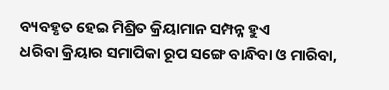ବ୍ୟବହୃତ ହେଇ ମିଶ୍ରିତ କ୍ରିୟାମାନ ସମ୍ପନ୍ନ ହୁଏ
ଧରିବା କ୍ରିୟାର ସମାପିକା ରୂପ ସଙ୍ଗେ ବାନ୍ଧିବା ଓ ମାରିବା,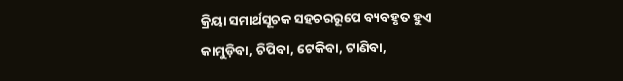କ୍ରିୟା ସମାର୍ଥସୂଚକ ସହଚରରୂପେ ବ୍ୟବହୃତ ହୁଏ
କାମୁଡ଼ିବା, ଚିପିବା, ଟେକିବା, ଟାଣିବା,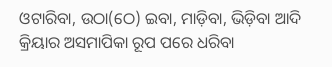ଓଟାରିବା, ଉଠା(ଠେ) ଇବା, ମାଡ଼ିବା, ଭିଡ଼ିବା ଆଦି କ୍ରିୟାର ଅସମାପିକା ରୂପ ପରେ ଧରିବା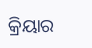କ୍ରିୟାର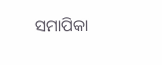ସମାପିକା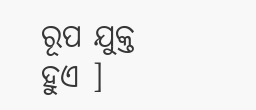ରୂପ ଯୁକ୍ତ ହୁଏ ]